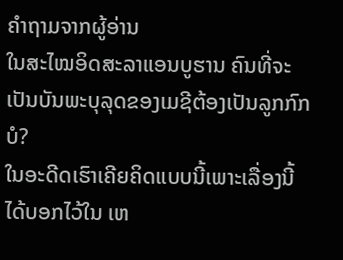ຄຳຖາມຈາກຜູ້ອ່ານ
ໃນສະໄໝອິດສະລາແອນບູຮານ ຄົນທີ່ຈະເປັນບັນພະບຸລຸດຂອງເມຊີຕ້ອງເປັນລູກກົກບໍ?
ໃນອະດີດເຮົາເຄີຍຄິດແບບນີ້ເພາະເລື່ອງນີ້ໄດ້ບອກໄວ້ໃນ ເຫ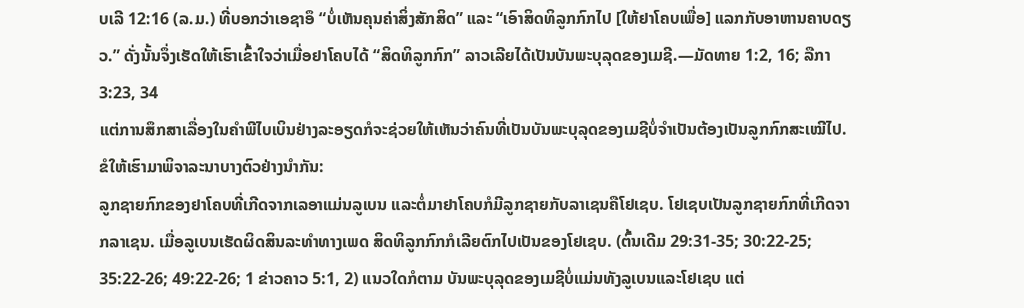ບເລີ 12:16 (ລ.ມ.) ທີ່ບອກວ່າເອຊາອຶ “ບໍ່ເຫັນຄຸນຄ່າສິ່ງສັກສິດ” ແລະ “ເອົາສິດທິລູກກົກໄປ [ໃຫ້ຢາໂຄບເພື່ອ] ແລກກັບອາຫານຄາບດຽວ.” ດັ່ງນັ້ນຈຶ່ງເຮັດໃຫ້ເຮົາເຂົ້າໃຈວ່າເມື່ອຢາໂຄບໄດ້ “ສິດທິລູກກົກ” ລາວເລີຍໄດ້ເປັນບັນພະບຸລຸດຂອງເມຊີ.—ມັດທາຍ 1:2, 16; ລືກາ 3:23, 34
ແຕ່ການສຶກສາເລື່ອງໃນຄຳພີໄບເບິນຢ່າງລະອຽດກໍຈະຊ່ວຍໃຫ້ເຫັນວ່າຄົນທີ່ເປັນບັນພະບຸລຸດຂອງເມຊີບໍ່ຈຳເປັນຕ້ອງເປັນລູກກົກສະເໝີໄປ. ຂໍໃຫ້ເຮົາມາພິຈາລະນາບາງຕົວຢ່າງນຳກັນ:
ລູກຊາຍກົກຂອງຢາໂຄບທີ່ເກີດຈາກເລອາແມ່ນລູເບນ ແລະຕໍ່ມາຢາໂຄບກໍມີລູກຊາຍກັບລາເຊນຄືໂຢເຊບ. ໂຢເຊບເປັນລູກຊາຍກົກທີ່ເກີດຈາກລາເຊນ. ເມື່ອລູເບນເຮັດຜິດສິນລະທຳທາງເພດ ສິດທິລູກກົກກໍເລີຍຕົກໄປເປັນຂອງໂຢເຊບ. (ຕົ້ນເດີມ 29:31-35; 30:22-25; 35:22-26; 49:22-26; 1 ຂ່າວຄາວ 5:1, 2) ແນວໃດກໍຕາມ ບັນພະບຸລຸດຂອງເມຊີບໍ່ແມ່ນທັງລູເບນແລະໂຢເຊບ ແຕ່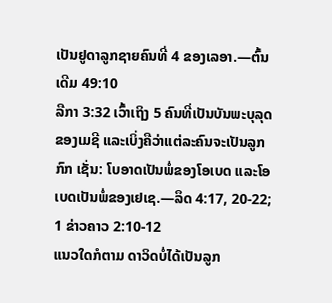ເປັນຢູດາລູກຊາຍຄົນທີ່ 4 ຂອງເລອາ.—ຕົ້ນເດີມ 49:10
ລືກາ 3:32 ເວົ້າເຖິງ 5 ຄົນທີ່ເປັນບັນພະບຸລຸດຂອງເມຊີ ແລະເບິ່ງຄືວ່າແຕ່ລະຄົນຈະເປັນລູກກົກ ເຊັ່ນ: ໂບອາດເປັນພໍ່ຂອງໂອເບດ ແລະໂອເບດເປັນພໍ່ຂອງເຢເຊ.—ລຶດ 4:17, 20-22; 1 ຂ່າວຄາວ 2:10-12
ແນວໃດກໍຕາມ ດາວິດບໍ່ໄດ້ເປັນລູກ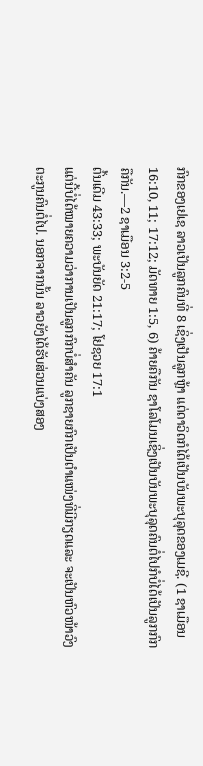ກົກຂອງເຢເຊ ລາວເປັນລູກຄົນທີ່ 8 ເຊິ່ງເປັນລູກຫຼ້າ ແຕ່ດາວິດກໍໄດ້ເປັນບັນພະບຸລຸດຂອງເມຊີ. (1 ຊາເມືອນ 16:10, 11; 17:12; ມັດທາຍ 1:5, 6) ຄ້າຍຄືກັນ ຊາໂລໂມນເຊິ່ງເປັນບັນພະບຸລຸດຄົນຕໍ່ໄປກໍບໍ່ໄດ້ເປັນລູກກົກຄືກັນ.—2 ຊາເມືອນ 3:2-5
ຕົ້ນເດີມ 43:33; ພະບັນຍັດ 21:17; ໂຢຊວຍ 17:1
ແຕ່ນີ້ບໍ່ໄດ້ໝາຍຄວາມວ່າການເປັນລູກກົກບໍ່ສຳຄັນ ລູກຊາຍກົກເປັນຕຳແໜ່ງທີ່ມີກຽດແລະ ຈະເປັນຫົວໜ້າວົງຕະກູນຄົນຕໍ່ໄປ. ນອກຈາກນັ້ນ ລາວຍັງໄດ້ຮັບສ່ວນແບ່ງສອງ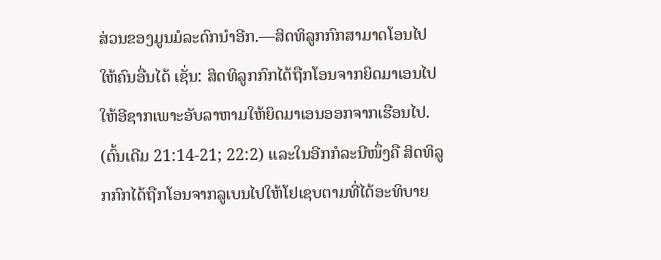ສ່ວນຂອງມູນມໍລະດົກນຳອີກ.—ສິດທິລູກກົກສາມາດໂອນໄປໃຫ້ຄົນອື່ນໄດ້ ເຊັ່ນ: ສິດທິລູກກົກໄດ້ຖືກໂອນຈາກຍິດມາເອນໄປໃຫ້ອີຊາກເພາະອັບລາຫາມໃຫ້ຍິດມາເອນອອກຈາກເຮືອນໄປ. (ຕົ້ນເດີມ 21:14-21; 22:2) ແລະໃນອີກກໍລະນີໜຶ່ງຄື ສິດທິລູກກົກໄດ້ຖືກໂອນຈາກລູເບນໄປໃຫ້ໂຢເຊບຕາມທີ່ໄດ້ອະທິບາຍ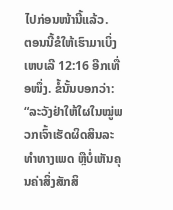ໄປກ່ອນໜ້ານີ້ແລ້ວ.
ຕອນນີ້ຂໍໃຫ້ເຮົາມາເບິ່ງເຫບເລີ 12:16 ອີກເທື່ອໜຶ່ງ. ຂໍ້ນັ້ນບອກວ່າ: “ລະວັງຢ່າໃຫ້ໃຜໃນໝູ່ພວກເຈົ້າເຮັດຜິດສິນລະທຳທາງເພດ ຫຼືບໍ່ເຫັນຄຸນຄ່າສິ່ງສັກສິ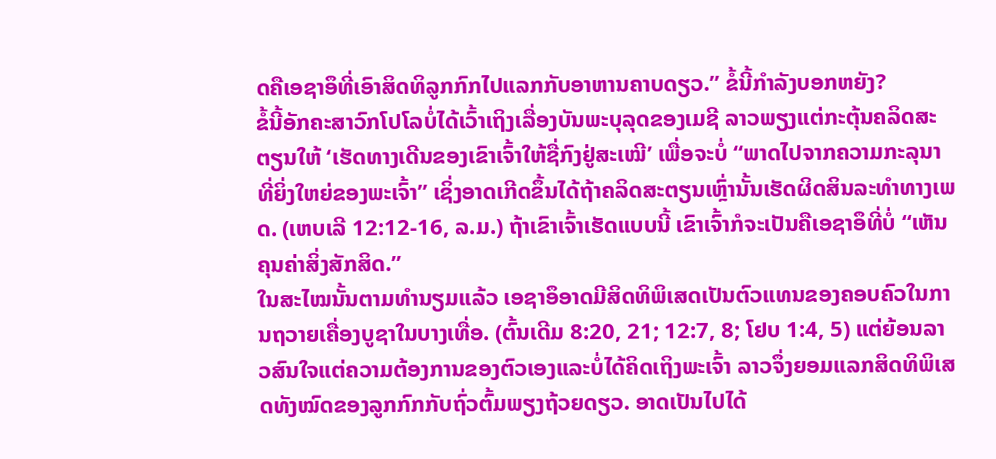ດຄືເອຊາອຶທີ່ເອົາສິດທິລູກກົກໄປແລກກັບອາຫານຄາບດຽວ.” ຂໍ້ນີ້ກຳລັງບອກຫຍັງ?
ຂໍ້ນີ້ອັກຄະສາວົກໂປໂລບໍ່ໄດ້ເວົ້າເຖິງເລື່ອງບັນພະບຸລຸດຂອງເມຊີ ລາວພຽງແຕ່ກະຕຸ້ນຄລິດສະຕຽນໃຫ້ ‘ເຮັດທາງເດີນຂອງເຂົາເຈົ້າໃຫ້ຊື່ກົງຢູ່ສະເໝີ’ ເພື່ອຈະບໍ່ “ພາດໄປຈາກຄວາມກະລຸນາທີ່ຍິ່ງໃຫຍ່ຂອງພະເຈົ້າ” ເຊິ່ງອາດເກີດຂຶ້ນໄດ້ຖ້າຄລິດສະຕຽນເຫຼົ່ານັ້ນເຮັດຜິດສິນລະທຳທາງເພດ. (ເຫບເລີ 12:12-16, ລ.ມ.) ຖ້າເຂົາເຈົ້າເຮັດແບບນີ້ ເຂົາເຈົ້າກໍຈະເປັນຄືເອຊາອຶທີ່ບໍ່ “ເຫັນຄຸນຄ່າສິ່ງສັກສິດ.”
ໃນສະໄໝນັ້ນຕາມທຳນຽມແລ້ວ ເອຊາອຶອາດມີສິດທິພິເສດເປັນຕົວແທນຂອງຄອບຄົວໃນການຖວາຍເຄື່ອງບູຊາໃນບາງເທື່ອ. (ຕົ້ນເດີມ 8:20, 21; 12:7, 8; ໂຢບ 1:4, 5) ແຕ່ຍ້ອນລາວສົນໃຈແຕ່ຄວາມຕ້ອງການຂອງຕົວເອງແລະບໍ່ໄດ້ຄິດເຖິງພະເຈົ້າ ລາວຈຶ່ງຍອມແລກສິດທິພິເສດທັງໝົດຂອງລູກກົກກັບຖົ່ວຕົ້ມພຽງຖ້ວຍດຽວ. ອາດເປັນໄປໄດ້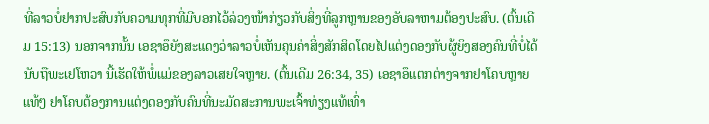ທີ່ລາວບໍ່ຢາກປະສົບກັບຄວາມທຸກທີ່ມີບອກໄວ້ລ່ວງໜ້າກ່ຽວກັບສິ່ງທີ່ລູກຫຼານຂອງອັບລາຫາມຕ້ອງປະສົບ. (ຕົ້ນເດີມ 15:13) ນອກຈາກນັ້ນ ເອຊາອຶຍັງສະແດງວ່າລາວບໍ່ເຫັນຄຸນຄ່າສິ່ງສັກສິດໂດຍໄປແຕ່ງດອງກັບຜູ້ຍິງສອງຄົນທີ່ບໍ່ໄດ້ນັບຖືພະເຢໂຫວາ ນີ້ເຮັດໃຫ້ພໍ່ແມ່ຂອງລາວເສຍໃຈຫຼາຍ. (ຕົ້ນເດີມ 26:34, 35) ເອຊາອຶແຕກຕ່າງຈາກຢາໂຄບຫຼາຍແທ້ໆ ຢາໂຄບຕ້ອງການແຕ່ງດອງກັບຄົນທີ່ນະມັດສະການພະເຈົ້າທ່ຽງແທ້ເທົ່າ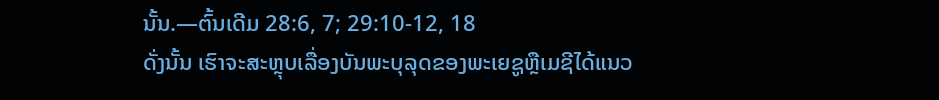ນັ້ນ.—ຕົ້ນເດີມ 28:6, 7; 29:10-12, 18
ດັ່ງນັ້ນ ເຮົາຈະສະຫຼຸບເລື່ອງບັນພະບຸລຸດຂອງພະເຍຊູຫຼືເມຊີໄດ້ແນວ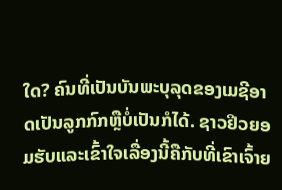ໃດ? ຄົນທີ່ເປັນບັນພະບຸລຸດຂອງເມຊີອາດເປັນລູກກົກຫຼືບໍ່ເປັນກໍໄດ້. ຊາວຢິວຍອມຮັບແລະເຂົ້າໃຈເລື່ອງນີ້ຄືກັບທີ່ເຂົາເຈົ້າຍ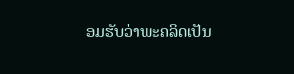ອມຮັບວ່າພະຄລິດເປັນ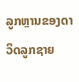ລູກຫຼານຂອງດາວິດລູກຊາຍ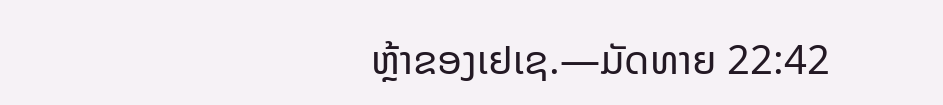ຫຼ້າຂອງເຢເຊ.—ມັດທາຍ 22:42